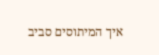איך המיתוסים סביב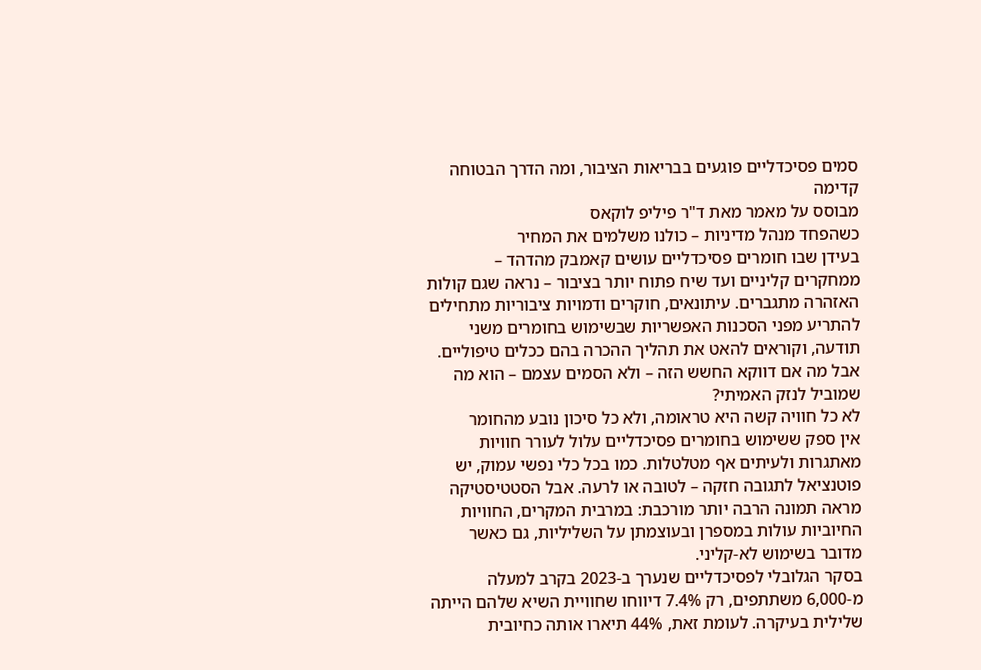סמים פסיכדליים פוגעים בבריאות הציבור, ומה הדרך הבטוחה קדימה
מבוסס על מאמר מאת ד"ר פיליפ לוקאס
כשהפחד מנהל מדיניות – כולנו משלמים את המחיר
בעידן שבו חומרים פסיכדליים עושים קאמבק מהדהד – ממחקרים קליניים ועד שיח פתוח יותר בציבור – נראה שגם קולות האזהרה מתגברים. עיתונאים, חוקרים ודמויות ציבוריות מתחילים להתריע מפני הסכנות האפשריות שבשימוש בחומרים משני תודעה, וקוראים להאט את תהליך ההכרה בהם ככלים טיפוליים.
אבל מה אם דווקא החשש הזה – ולא הסמים עצמם – הוא מה שמוביל לנזק האמיתי?
לא כל חוויה קשה היא טראומה, ולא כל סיכון נובע מהחומר
אין ספק ששימוש בחומרים פסיכדליים עלול לעורר חוויות מאתגרות ולעיתים אף מטלטלות. כמו בכל כלי נפשי עמוק, יש פוטנציאל לתגובה חזקה – לטובה או לרעה. אבל הסטטיסטיקה מראה תמונה הרבה יותר מורכבת: במרבית המקרים, החוויות החיוביות עולות במספרן ובעוצמתן על השליליות, גם כאשר מדובר בשימוש לא-קליני.
בסקר הגלובלי לפסיכדליים שנערך ב-2023 בקרב למעלה מ-6,000 משתתפים, רק 7.4% דיווחו שחוויית השיא שלהם הייתה שלילית בעיקרה. לעומת זאת, 44% תיארו אותה כחיובית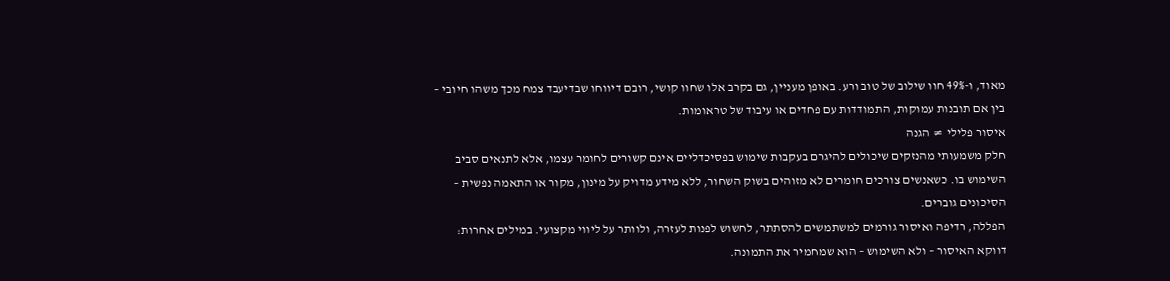מאוד, ו-49% חוו שילוב של טוב ורע. באופן מעניין, גם בקרב אלו שחוו קושי, רובם דיווחו שבדיעבד צמח מכך משהו חיובי – בין אם תובנות עמוקות, התמודדות עם פחדים או עיבוד של טראומות.
איסור פלילי ≠ הגנה
חלק משמעותי מהנזקים שיכולים להיגרם בעקבות שימוש בפסיכדליים אינם קשורים לחומר עצמו, אלא לתנאים סביב השימוש בו. כשאנשים צורכים חומרים לא מזוהים בשוק השחור, ללא מידע מדויק על מינון, מקור או התאמה נפשית – הסיכונים גוברים.
הפללה, רדיפה ואיסור גורמים למשתמשים להסתתר, לחשוש לפנות לעזרה, ולוותר על ליווי מקצועי. במילים אחרות: דווקא האיסור – ולא השימוש – הוא שמחמיר את התמונה.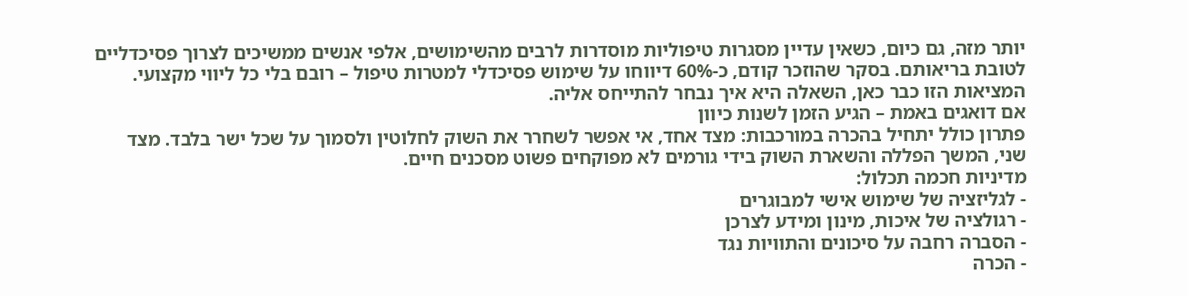יותר מזה, גם כיום, כשאין עדיין מסגרות טיפוליות מוסדרות לרבים מהשימושים, אלפי אנשים ממשיכים לצרוך פסיכדליים לטובת בריאותם. בסקר שהוזכר קודם, כ-60% דיווחו על שימוש פסיכדלי למטרות טיפול – רובם בלי כל ליווי מקצועי. המציאות הזו כבר כאן, השאלה היא איך נבחר להתייחס אליה.
אם דואגים באמת – הגיע הזמן לשנות כיוון
פתרון כולל יתחיל בהכרה במורכבות: מצד אחד, אי אפשר לשחרר את השוק לחלוטין ולסמוך על שכל ישר בלבד. מצד שני, המשך הפללה והשארת השוק בידי גורמים לא מפוקחים פשוט מסכנים חיים.
מדיניות חכמה תכלול:
- לגליזציה של שימוש אישי למבוגרים
- רגולציה של איכות, מינון ומידע לצרכן
- הסברה רחבה על סיכונים והתוויות נגד
- הכרה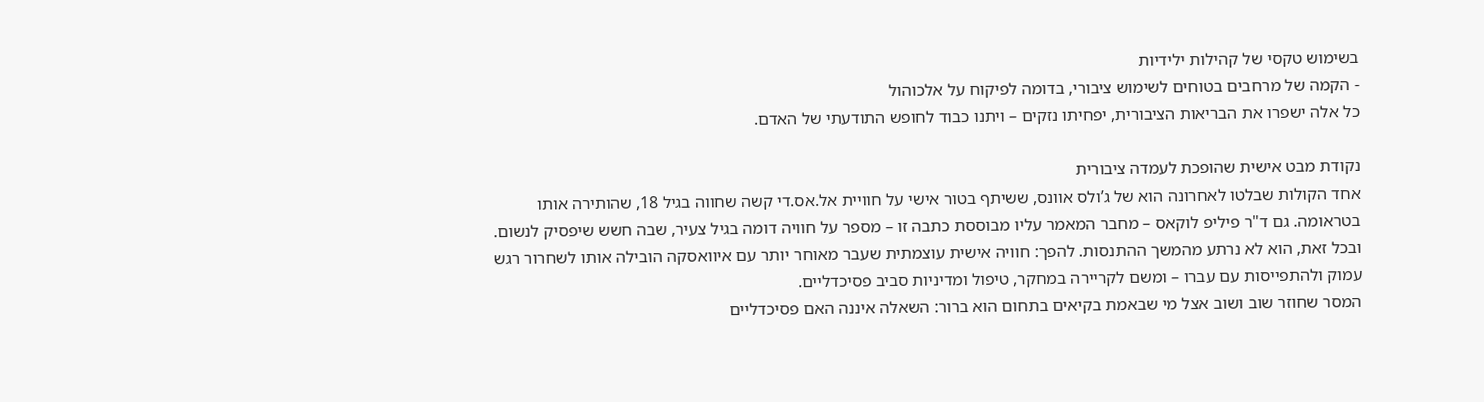בשימוש טקסי של קהילות ילידיות
- הקמה של מרחבים בטוחים לשימוש ציבורי, בדומה לפיקוח על אלכוהול
כל אלה ישפרו את הבריאות הציבורית, יפחיתו נזקים – ויתנו כבוד לחופש התודעתי של האדם.

נקודת מבט אישית שהופכת לעמדה ציבורית
אחד הקולות שבלטו לאחרונה הוא של ג’ולס אוונס, ששיתף בטור אישי על חוויית אל.אס.די קשה שחווה בגיל 18, שהותירה אותו בטראומה. גם ד"ר פיליפ לוקאס – מחבר המאמר עליו מבוססת כתבה זו – מספר על חוויה דומה בגיל צעיר, שבה חשש שיפסיק לנשום. ובכל זאת, הוא לא נרתע מהמשך ההתנסות. להפך: חוויה אישית עוצמתית שעבר מאוחר יותר עם איוואסקה הובילה אותו לשחרור רגש עמוק ולהתפייסות עם עברו – ומשם לקריירה במחקר, טיפול ומדיניות סביב פסיכדליים.
המסר שחוזר שוב ושוב אצל מי שבאמת בקיאים בתחום הוא ברור: השאלה איננה האם פסיכדליים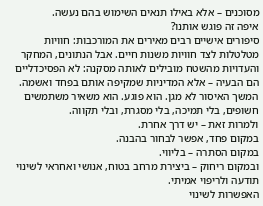מסוכנים – אלא באילו תנאים השימוש בהם נעשה.
איפה זה פוגש אותנו?
סיפורים אישיים רבים מאירים את המורכבות: חוויות מטלטלות לצד חוויות משנות חיים. אבל הנתונים, המחקר והעדויות מהשטח מובילים לאותה מסקנה: לא הפסיכדליים הם הבעיה – אלא המדיניות שמקיפה אותם בפחד ואשמה.
המשך האיסור לא מגן. הוא פוגע. הוא משאיר משתמשים חשופים, בלי תמיכה, בלי מסגרת, ובלי תקווה.
ולמרות זאת – יש דרך אחרת.
במקום פחד, אפשר לבחור בהבנה.
במקום הסתרה – בליווי.
ובמקום ריחוק – ביצירת מרחב בטוח, אנושי ואחראי לשינוי תודעה ולריפוי אמיתי.
האפשרות לשינוי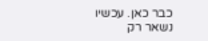כבר כאן. עכשיו נשאר רק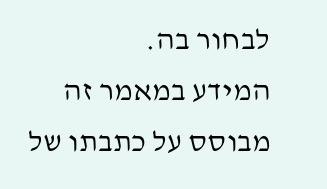לבחור בה.
המידע במאמר זה מבוסס על כתבתו של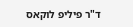ד"ר פיליפ לוקאס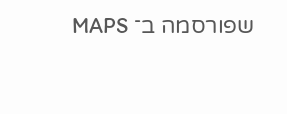שפורסמה ב־ MAPS